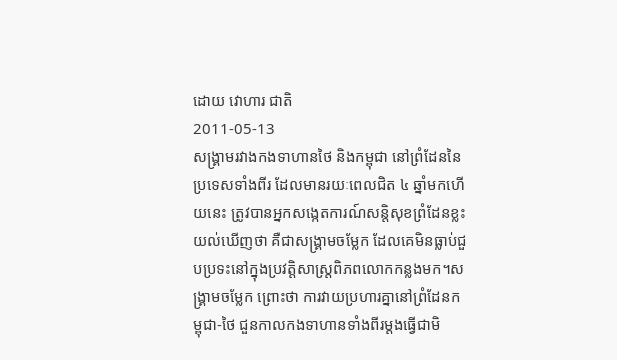ដោយ វោហារ ជាតិ
2011-05-13
សង្គ្រាមរវាងកងទាហានថៃ និងកម្ពុជា នៅព្រំដែននៃប្រទេសទាំងពីរ ដែលមានរយៈពេលជិត ៤ ឆ្នាំមកហើយនេះ ត្រូវបានអ្នកសង្កេតការណ៍សន្តិសុខព្រំដែនខ្លះយល់ឃើញថា គឺជាសង្គ្រាមចម្លែក ដែលគេមិនធ្លាប់ជួបប្រទះនៅក្នុងប្រវត្តិសាស្ត្រពិភពលោកកន្លងមក។សង្គ្រាមចម្លែក ព្រោះថា ការវាយប្រហារគ្នានៅព្រំដែនកម្ពុជា-ថៃ ជួនកាលកងទាហានទាំងពីរម្ដងធ្វើជាមិ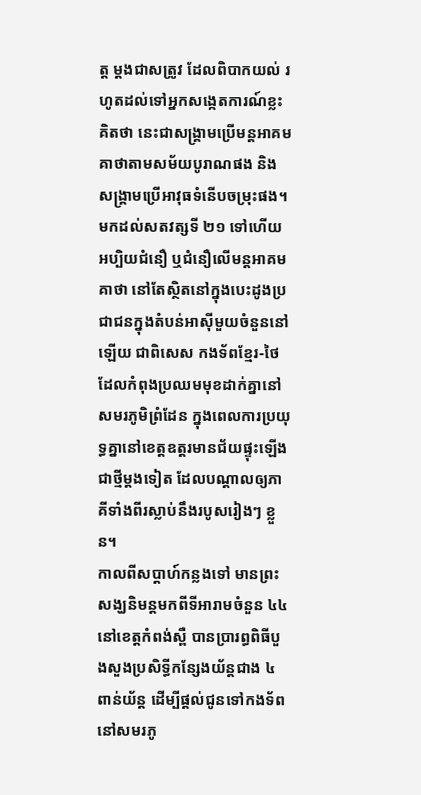ត្ត ម្ដងជាសត្រូវ ដែលពិបាកយល់ រហូតដល់ទៅអ្នកសង្កេតការណ៍ខ្លះគិតថា នេះជាសង្គ្រាមប្រើមន្តអាគមគាថាតាមសម័យបូរាណផង និងសង្គ្រាមប្រើអាវុធទំនើបចម្រុះផង។
មកដល់សតវត្សទី ២១ ទៅហើយ អប្បិយជំនឿ ឬជំនឿលើមន្តអាគមគាថា នៅតែស្ថិតនៅក្នុងបេះដូងប្រជាជនក្នុងតំបន់អាស៊ីមួយចំនួននៅឡើយ ជាពិសេស កងទ័ពខ្មែរ-ថៃ ដែលកំពុងប្រឈមមុខដាក់គ្នានៅសមរភូមិព្រំដែន ក្នុងពេលការប្រយុទ្ធគ្នានៅខេត្តឧត្តរមានជ័យផ្ទុះឡើងជាថ្មីម្ដងទៀត ដែលបណ្ដាលឲ្យភាគីទាំងពីរស្លាប់នឹងរបូសរៀងៗ ខ្លួន។
កាលពីសប្ដាហ៍កន្លងទៅ មានព្រះសង្ឃនិមន្តមកពីទីអារាមចំនួន ៤៤ នៅខេត្តកំពង់ស្ពឺ បានប្រារព្ធពិធីបួងសួងប្រសិទ្ធីកន្សែងយ័ន្តជាង ៤ ពាន់យ័ន្ត ដើម្បីផ្ដល់ជូនទៅកងទ័ពនៅសមរភូ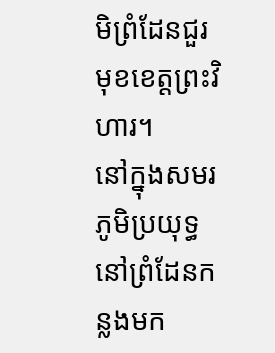មិព្រំដែនជួរមុខខេត្តព្រះវិហារ។
នៅក្នុងសមរភូមិប្រយុទ្ធនៅព្រំដែនកន្លងមក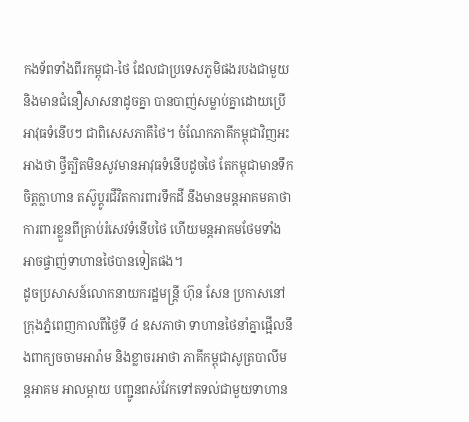កងទ័ពទាំងពីរកម្ពុជា-ថៃ ដែលជាប្រទេសភូមិផងរបងជាមួយ និងមានជំនឿសាសនាដូចគ្នា បានបាញ់សម្លាប់គ្នាដោយប្រើអាវុធទំនើបៗ ជាពិសេសភាគីថៃ។ ចំណែកភាគីកម្ពុជាវិញអះអាងថា ថ្វីត្បិតមិនសូវមានអាវុធទំនើបដូចថៃ តែកម្ពុជាមានទឹកចិត្តក្លាហាន តស៊ូប្ដូរជីវិតការពារទឹកដី នឹងមានមន្តអាគមគាថា ការពារខ្លួនពីគ្រាប់រំសេវទំនើបថៃ ហើយមន្តអាគមថែមទាំងអាចផ្ចាញ់ទាហានថៃបានទៀតផង។
ដូចប្រសាសន៍លោកនាយករដ្ឋមន្ត្រី ហ៊ុន សែន ប្រកាសនៅក្រុងភ្នំពេញកាលពីថ្ងៃទី ៤ ឧសភាថា ទាហានថៃនាំគ្នាផ្អើលនឹងពាក្យចចាមអារ៉ាម និងខ្លាចរអាថា ភាគីកម្ពុជាសូត្របាលីមន្ដអាគម អាលម្ពាយ បញ្ជូនពស់វែកទៅតទល់ជាមួយទាហាន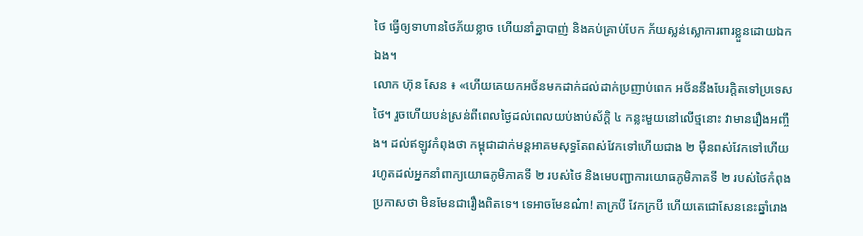ថៃ ធ្វើឲ្យទាហានថៃភ័យខ្លាច ហើយនាំគ្នាបាញ់ និងគប់គ្រាប់បែក ភ័យស្លន់ស្លោការពារខ្លួនដោយឯកឯង។
លោក ហ៊ុន សែន ៖ «ហើយគេយកអថ័នមកដាក់ដល់ដាក់ប្រញាប់ពេក អថ័ននឹងបែរក្ដិតទៅប្រទេសថៃ។ រួចហើយបន់ស្រន់ពីពេលថ្ងៃដល់ពេលយប់ងាប់ស័ក្ដិ ៤ កន្លះមួយនៅលើថ្មនោះ វាមានរឿងអញ្ចឹង។ ដល់ឥឡូវកំពុងថា កម្ពុជាដាក់មន្តអាគមសុទ្ធតែពស់វែកទៅហើយជាង ២ ម៉ឺនពស់វែកទៅហើយ រហូតដល់អ្នកនាំពាក្យយោធភូមិភាគទី ២ របស់ថៃ និងមេបញ្ជាការយោធភូមិភាគទី ២ របស់ថៃកំពុងប្រកាសថា មិនមែនជារឿងពិតទេ។ ទេអាចមែនណ៎ា! តាក្របី វែកក្របី ហើយតេជោសែននេះឆ្នាំរោង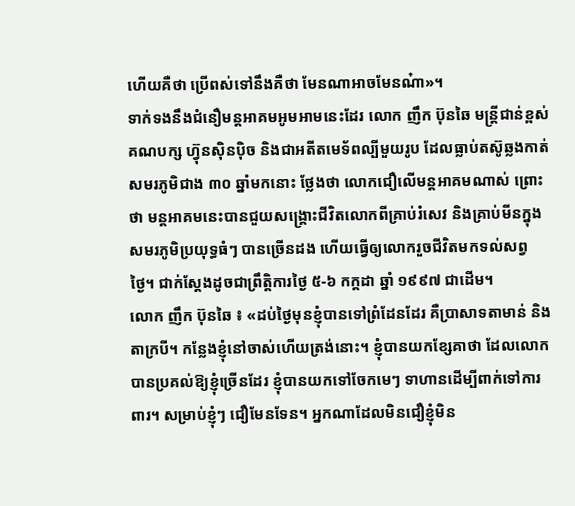ហើយគឺថា ប្រើពស់ទៅនឹងគឺថា មែនណាអាចមែនណ៎ា»។
ទាក់ទងនឹងជំនឿមន្តអាគមអូមអាមនេះដែរ លោក ញឹក ប៊ុនឆៃ មន្រ្ដីជាន់ខ្ពស់គណបក្ស ហ៊្វុនស៊ិនប៉ិច និងជាអតីតមេទ័ពល្បីមួយរូប ដែលធ្លាប់តស៊ូឆ្លងកាត់សមរភូមិជាង ៣០ ឆ្នាំមកនោះ ថ្លែងថា លោកជឿលើមន្តអាគមណាស់ ព្រោះថា មន្តអាគមនេះបានជួយសង្គ្រោះជីវិតលោកពីគ្រាប់រំសេវ និងគ្រាប់មីនក្នុងសមរភូមិប្រយុទ្ធធំៗ បានច្រើនដង ហើយធ្វើឲ្យលោករួចជីវិតមកទល់សព្វថ្ងៃ។ ជាក់ស្ដែងដូចជាព្រឹត្តិការថ្ងៃ ៥-៦ កក្ដដា ឆ្នាំ ១៩៩៧ ជាដើម។
លោក ញឹក ប៊ុនឆៃ ៖ «ដប់ថ្ងៃមុនខ្ញុំបានទៅព្រំដែនដែរ គឺប្រាសាទតាមាន់ និងតាក្របី។ កន្លែងខ្ញុំនៅចាស់ហើយត្រង់នោះ។ ខ្ញុំបានយកខ្សែគាថា ដែលលោកបានប្រគល់ឱ្យខ្ញុំច្រើនដែរ ខ្ញុំបានយកទៅចែកមេៗ ទាហានដើម្បីពាក់ទៅការពារ។ សម្រាប់ខ្ញុំៗ ជឿមែនទែន។ អ្នកណាដែលមិនជឿខ្ញុំមិន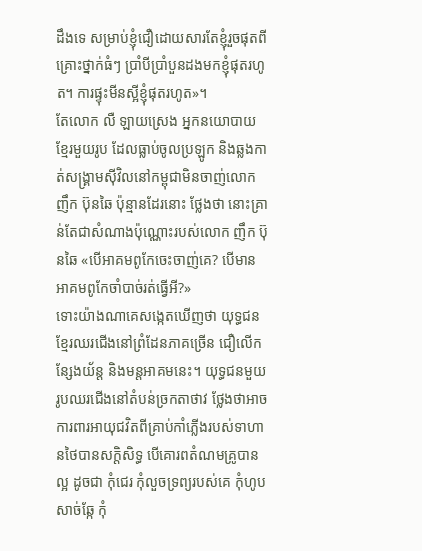ដឹងទេ សម្រាប់ខ្ញុំជឿដោយសារតែខ្ញុំរួចផុតពីគ្រោះថ្នាក់ធំៗ ប្រាំបីប្រាំបួនដងមកខ្ញុំផុតរហូត។ ការផ្ទុះមីនស្អីខ្ញុំផុតរហូត»។
តែលោក លឺ ឡាយស្រេង អ្នកនយោបាយខ្មែរមួយរូប ដែលធ្លាប់ចូលប្រឡូក និងឆ្លងកាត់សង្គ្រាមស៊ីវិលនៅកម្ពុជាមិនចាញ់លោក ញឹក ប៊ុនឆៃ ប៉ុន្មានដែរនោះ ថ្លែងថា នោះគ្រាន់តែជាសំណាងប៉ុណ្ណោះរបស់លោក ញឹក ប៊ុនឆៃ «បើអាគមពូកែចេះចាញ់គេ? បើមានអាគមពូកែចាំបាច់រត់ធ្វើអី?»
ទោះយ៉ាងណាគេសង្កេតឃើញថា យុទ្ធជនខ្មែរឈរជើងនៅព្រំដែនភាគច្រើន ជឿលើកន្សែងយ័ន្ត និងមន្តអាគមនេះ។ យុទ្ធជនមួយរូបឈរជើងនៅតំបន់ច្រកតាថាវ ថ្លែងថាអាចការពារអាយុជវិតពីគ្រាប់កាំភ្លើងរបស់ទាហានថៃបានសក្តិសិទ្ធ បើគោរពតំណមគ្រូបានល្អ ដូចជា កុំជេរ កុំលួចទ្រព្យរបស់គេ កុំហូបសាច់ឆ្កែ កុំ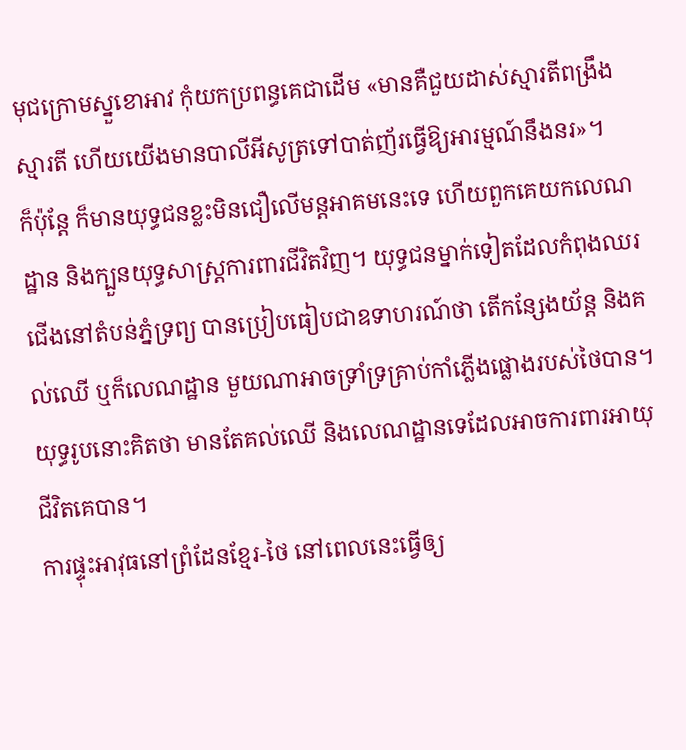មុជក្រោមស្នួខោអាវ កុំយកប្រពន្ធគេជាដើម «មានគឺជួយដាស់ស្មារតីពង្រឹងស្មារតី ហើយយើងមានបាលីអីសូត្រទៅបាត់ញ័រធ្វើឱ្យអារម្មណ៍នឹងនរ»។
ក៏ប៉ុន្តែ ក៏មានយុទ្ធជនខ្លះមិនជឿលើមន្តអាគមនេះទេ ហើយពួកគេយកលេណដ្ឋាន និងក្បួនយុទ្ធសាស្ត្រការពារជីវិតវិញ។ យុទ្ធជនម្នាក់ទៀតដែលកំពុងឈរជើងនៅតំបន់ភ្នំទ្រព្យ បានប្រៀបធៀបជាឧទាហរណ៍ថា តើកន្សែងយ័ន្ត និងគល់ឈើ ឬក៏លេណដ្ឋាន មួយណាអាចទ្រាំទ្រគ្រាប់កាំភ្លើងផ្លោងរបស់ថៃបាន។ យុទ្ធរូបនោះគិតថា មានតែគល់ឈើ និងលេណដ្ឋានទេដែលអាចការពារអាយុជីវិតគេបាន។
ការផ្ទុះអាវុធនៅព្រំដែនខ្មែរ-ថៃ នៅពេលនេះធ្វើឲ្យ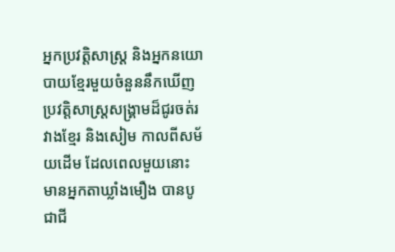អ្នកប្រវត្តិសាស្ត្រ និងអ្នកនយោបាយខ្មែរមួយចំនួននឹកឃើញប្រវត្តិសាស្ត្រសង្គ្រាមដ៏ជូរចត់រវាងខ្មែរ និងសៀម កាលពីសម័យដើម ដែលពេលមួយនោះ មានអ្នកតាឃ្លាំងមឿង បានបូជាជី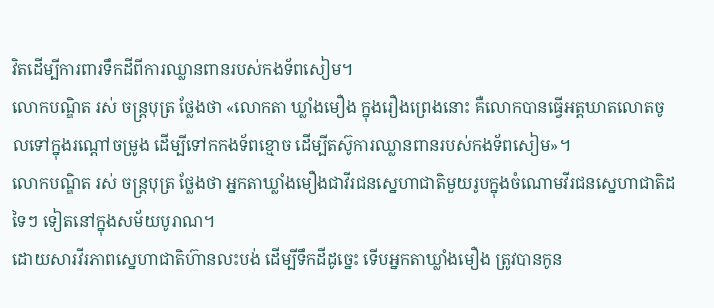វិតដើម្បីការពារទឹកដីពីការឈ្លានពានរបស់កងទ័ពសៀម។
លោកបណ្ឌិត រស់ ចន្ត្របុត្រ ថ្លែងថា «លោកតា ឃ្លាំងមឿង ក្នុងរឿងព្រេងនោះ គឺលោកបានធ្វើអត្តឃាតលោតចូលទៅក្នុងរណ្ដៅចម្រូង ដើម្បីទៅកកងទ័ពខ្មោច ដើម្បីតស៊ូការឈ្លានពានរបស់កងទ័ពសៀម»។
លោកបណ្ឌិត រស់ ចន្ត្របុត្រ ថ្លែងថា អ្នកតាឃ្លាំងមឿងជាវីរជនស្នេហាជាតិមួយរូបក្នុងចំណោមវីរជនស្នេហាជាតិដទៃៗ ទៀតនៅក្នុងសម័យបូរាណ។
ដោយសារវីរភាពស្នេហាជាតិហ៊ានលះបង់ ដើម្បីទឹកដីដូច្នេះ ទើបអ្នកតាឃ្លាំងមឿង ត្រូវបានកូន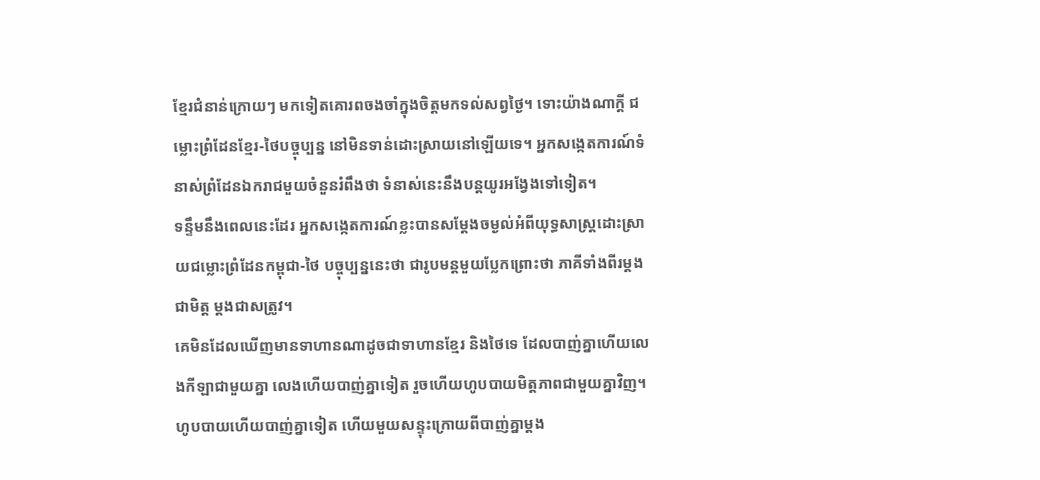ខ្មែរជំនាន់ក្រោយៗ មកទៀតគោរពចងចាំក្នុងចិត្តមកទល់សព្វថ្ងៃ។ ទោះយ៉ាងណាក្ដី ជម្លោះព្រំដែនខ្មែរ-ថៃបច្ចុប្បន្ន នៅមិនទាន់ដោះស្រាយនៅឡើយទេ។ អ្នកសង្កេតការណ៍ទំនាស់ព្រំដែនឯករាជមួយចំនួនរំពឹងថា ទំនាស់នេះនឹងបន្តយូរអង្វែងទៅទៀត។
ទន្ទឹមនឹងពេលនេះដែរ អ្នកសង្កេតការណ៍ខ្លះបានសម្ដែងចម្ងល់អំពីយុទ្ធសាស្ត្រដោះស្រាយជម្លោះព្រំដែនកម្ពុជា-ថៃ បច្ចុប្បន្ននេះថា ជារូបមន្តមួយប្លែកព្រោះថា ភាគីទាំងពីរម្ដងជាមិត្ត ម្ដងជាសត្រូវ។
គេមិនដែលឃើញមានទាហានណាដូចជាទាហានខ្មែរ និងថៃទេ ដែលបាញ់គ្នាហើយលេងកីឡាជាមួយគ្នា លេងហើយបាញ់គ្នាទៀត រួចហើយហូបបាយមិត្តភាពជាមួយគ្នាវិញ។ ហូបបាយហើយបាញ់គ្នាទៀត ហើយមួយសន្ទុះក្រោយពីបាញ់គ្នាម្ដង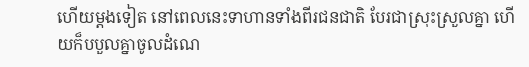ហើយម្ដងទៀត នៅពេលនេះទាហានទាំងពីរជនជាតិ បែរជាស្រុះស្រួលគ្នា ហើយក៏បបួលគ្នាចូលដំណេ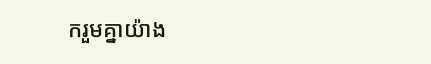ករួមគ្នាយ៉ាង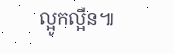ល្អូកល្អឺន៕